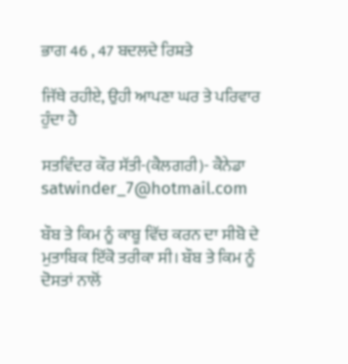ਭਾਗ 46 , 47 ਬਦਲਦੇ ਰਿਸ਼ਤੇ

ਜਿੱਥੇ ਰਹੀਏ, ਉਹੀ ਆਪਣਾ ਘਰ ਤੇ ਪਰਿਵਾਰ ਹੁੰਦਾ ਹੈ

ਸਤਵਿੰਦਰ ਕੌਰ ਸੱਤੀ-(ਕੈਲਗਰੀ)- ਕੈਨੇਡਾ satwinder_7@hotmail.com

ਬੌਬ ਤੇ ਕਿਮ ਨੂੰ ਕਾਬੂ ਵਿੱਚ ਕਰਨ ਦਾ ਸੀਬੋ ਦੇ ਮੁਤਾਬਿਕ ਇੱਕੋ ਤਰੀਕਾ ਸੀ। ਬੌਬ ਤੇ ਕਿਮ ਨੂੰ ਦੋਸਤਾਂ ਨਾਲੋਂ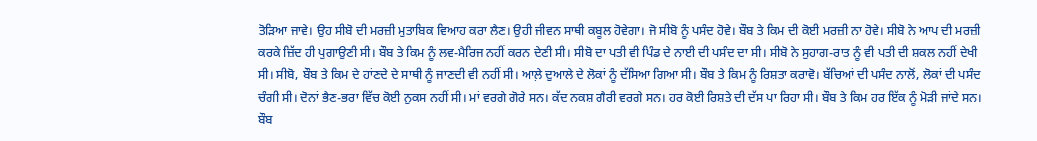ਤੋੜਿਆ ਜਾਵੇ। ਉਹ ਸੀਬੋ ਦੀ ਮਰਜ਼ੀ ਮੁਤਾਬਿਕ ਵਿਆਹ ਕਰਾ ਲੈਣ। ਉਹੀ ਜੀਵਨ ਸਾਥੀ ਕਬੂਲ ਹੋਵੇਗਾ। ਜੋ ਸੀਬੋ ਨੂੰ ਪਸੰਦ ਹੋਵੇ। ਬੌਬ ਤੇ ਕਿਮ ਦੀ ਕੋਈ ਮਰਜ਼ੀ ਨਾ ਹੋਵੇ। ਸੀਬੋ ਨੇ ਆਪ ਦੀ ਮਰਜ਼ੀ ਕਰਕੇ ਜ਼ਿੱਦ ਹੀ ਪੁਗਾਉਣੀ ਸੀ। ਬੌਬ ਤੇ ਕਿਮ ਨੂੰ ਲਵ-ਮੈਰਿਜ ਨਹੀਂ ਕਰਨ ਦੇਣੀ ਸੀ। ਸੀਬੋ ਦਾ ਪਤੀ ਵੀ ਪਿੰਡ ਦੇ ਨਾਈ ਦੀ ਪਸੰਦ ਦਾ ਸੀ। ਸੀਬੋ ਨੇ ਸੁਹਾਗ-ਰਾਤ ਨੂੰ ਵੀ ਪਤੀ ਦੀ ਸ਼ਕਲ ਨਹੀਂ ਦੇਖੀ ਸੀ। ਸੀਬੋ, ਬੌਬ ਤੇ ਕਿਮ ਦੇ ਹਾਂਣਦੇ ਦੇ ਸਾਥੀ ਨੂੰ ਜਾਣਦੀ ਵੀ ਨਹੀਂ ਸੀ। ਆਲ਼ੇ ਦੁਆਲੇ ਦੇ ਲੋਕਾਂ ਨੂੰ ਦੱਸਿਆ ਗਿਆ ਸੀ। ਬੌਬ ਤੇ ਕਿਮ ਨੂੰ ਰਿਸ਼ਤਾ ਕਰਾਵੋ। ਬੱਚਿਆਂ ਦੀ ਪਸੰਦ ਨਾਲੋਂ, ਲੋਕਾਂ ਦੀ ਪਸੰਦ ਚੰਗੀ ਸੀ। ਦੋਨਾਂ ਭੈਣ-ਭਰਾ ਵਿੱਚ ਕੋਈ ਨੁਕਸ ਨਹੀਂ ਸੀ। ਮਾਂ ਵਰਗੇ ਗੋਰੇ ਸਨ। ਕੱਦ ਨਕਸ਼ ਗੈਰੀ ਵਰਗੇ ਸਨ। ਹਰ ਕੋਈ ਰਿਸ਼ਤੇ ਦੀ ਦੱਸ ਪਾ ਰਿਹਾ ਸੀ। ਬੌਬ ਤੇ ਕਿਮ ਹਰ ਇੱਕ ਨੂੰ ਮੋੜੀ ਜਾਂਦੇ ਸਨ। ਬੌਬ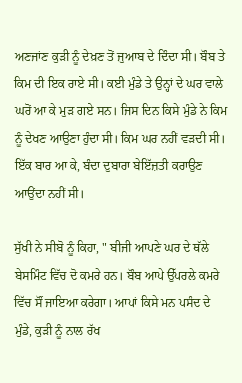ਅਣਜਾਂਣ ਕੁੜੀ ਨੂੰ ਦੇਖ਼ਣ ਤੋਂ ਜੁਆਬ ਦੇ ਦਿੰਦਾ ਸੀ। ਬੌਬ ਤੇ ਕਿਮ ਦੀ ਇਕ ਰਾਏ ਸੀ। ਕਈ ਮੁੰਡੇ ਤੇ ਉਨ੍ਹਾਂ ਦੇ ਘਰ ਵਾਲੇ ਘਰੋਂ ਆ ਕੇ ਮੁੜ ਗਏ ਸਨ। ਜਿਸ ਦਿਨ ਕਿਸੇ ਮੁੰਡੇ ਨੇ ਕਿਮ ਨੂੰ ਦੇਖਣ ਆਉਣਾ ਹੁੰਦਾ ਸੀ। ਕਿਮ ਘਰ ਨਹੀਂ ਵੜਦੀ ਸੀ। ਇੱਕ ਬਾਰ ਆ ਕੇ, ਬੰਦਾ ਦੁਬਾਰਾ ਬੇਇੱਜ਼ਤੀ ਕਰਾਉਣ ਆਉਂਦਾ ਨਹੀਂ ਸੀ।

ਸੁੱਖੀ ਨੇ ਸੀਬੋ ਨੂੰ ਕਿਹਾ, " ਬੀਜੀ ਆਪਣੇ ਘਰ ਦੇ ਥੱਲੇ ਬੇਸਮਿੰਟ ਵਿੱਚ ਦੋ ਕਮਰੇ ਹਨ। ਬੌਬ ਆਪੇ ਉੱਪਰਲੇ ਕਮਰੇ ਵਿੱਚ ਸੌਂ ਜਾਇਆ ਕਰੇਗਾ। ਆਪਾਂ ਕਿਸੇ ਮਨ ਪਸੰਦ ਦੇ ਮੁੰਡੇ, ਕੁੜੀ ਨੂੰ ਨਾਲ ਰੱਖ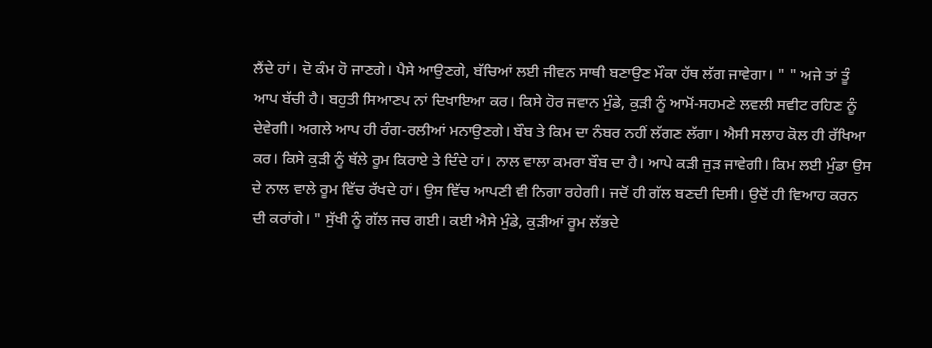ਲੈਂਦੇ ਹਾਂ। ਦੋ ਕੰਮ ਹੋ ਜਾਣਗੇ। ਪੈਸੇ ਆਉਣਗੇ, ਬੱਚਿਆਂ ਲਈ ਜੀਵਨ ਸਾਥੀ ਬਣਾਉਣ ਮੌਕਾ ਹੱਥ ਲੱਗ ਜਾਵੇਗਾ। " " ਅਜੇ ਤਾਂ ਤੂੰ ਆਪ ਬੱਚੀ ਹੈ। ਬਹੁਤੀ ਸਿਆਣਪ ਨਾਂ ਦਿਖਾਇਆ ਕਰ। ਕਿਸੇ ਹੋਰ ਜਵਾਨ ਮੁੰਡੇ, ਕੁੜੀ ਨੂੰ ਆਮੋਂ-ਸਹਮਣੇ ਲਵਲੀ ਸਵੀਟ ਰਹਿਣ ਨੂੰ ਦੇਵੇਗੀ। ਅਗਲੇ ਆਪ ਹੀ ਰੰਗ-ਰਲੀਆਂ ਮਨਾਉਣਗੇ। ਬੌਬ ਤੇ ਕਿਮ ਦਾ ਨੰਬਰ ਨਹੀਂ ਲੱਗਣ ਲੱਗਾ। ਐਸੀ ਸਲਾਹ ਕੋਲ ਹੀ ਰੱਖਿਆ ਕਰ। ਕਿਸੇ ਕੁੜੀ ਨੂੰ ਥੱਲੇ ਰੂਮ ਕਿਰਾਏ ਤੇ ਦਿੰਦੇ ਹਾਂ। ਨਾਲ ਵਾਲਾ ਕਮਰਾ ਬੌਬ ਦਾ ਹੈ। ਆਪੇ ਕੜੀ ਜੁੜ ਜਾਵੇਗੀ। ਕਿਮ ਲਈ ਮੁੰਡਾ ਉਸ ਦੇ ਨਾਲ ਵਾਲੇ ਰੂਮ ਵਿੱਚ ਰੱਖਦੇ ਹਾਂ। ਉਸ ਵਿੱਚ ਆਪਣੀ ਵੀ ਨਿਗਾ ਰਹੇਗੀ। ਜਦੋਂ ਹੀ ਗੱਲ ਬਣਦੀ ਦਿਸੀ। ਉਦੋਂ ਹੀ ਵਿਆਹ ਕਰਨ ਦੀ ਕਰਾਂਗੇ। " ਸੁੱਖੀ ਨੂੰ ਗੱਲ ਜਚ ਗਈ। ਕਈ ਐਸੇ ਮੁੰਡੇ, ਕੁੜੀਆਂ ਰੂਮ ਲੱਭਦੇ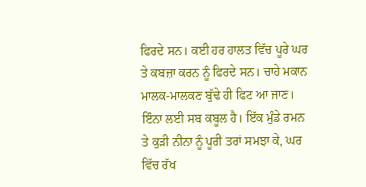ਫਿਰਦੇ ਸਨ। ਕਈ ਹਰ ਹਾਲਤ ਵਿੱਚ ਪੂਰੇ ਘਰ ਤੇ ਕਬਜ਼ਾ ਕਰਨ ਨੂੰ ਫਿਰਦੇ ਸਨ। ਚਾਹੇ ਮਕਾਨ ਮਾਲਕ-ਮਾਲਕਣ ਬੁੱਢੇ ਹੀ ਫਿਟ ਆ ਜਾਣ। ਇੰਨਾ ਲਈ ਸਬ ਕਬੂਲ ਹੈ। ਇੱਕ ਮੁੰਡੇ ਰਮਨ ਤੇ ਕੁੜੀ ਨੀਨਾ ਨੂੰ ਪੂਰੀ ਤਰਾਂ ਸਮਝਾ ਕੇ, ਘਰ ਵਿੱਚ ਰੱਖ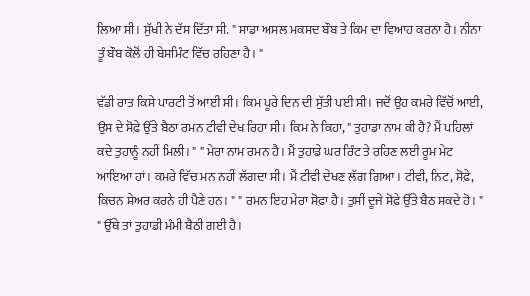ਲਿਆ ਸੀ। ਸੁੱਖੀ ਨੇ ਦੱਸ ਦਿੱਤਾ ਸੀ. " ਸਾਡਾ ਅਸਲ ਮਕਸਦ ਬੌਬ ਤੇ ਕਿਮ ਦਾ ਵਿਆਹ ਕਰਨਾ ਹੈ। ਨੀਨਾ ਤੂੰ ਬੌਬ ਕੋਲੋਂ ਹੀ ਬੇਸਮਿੰਟ ਵਿੱਚ ਰਹਿਣਾ ਹੈ। "

ਵੱਡੀ ਰਾਤ ਕਿਸੇ ਪਾਰਟੀ ਤੋਂ ਆਈ ਸੀ। ਕਿਮ ਪੂਰੇ ਦਿਨ ਦੀ ਸੁੱਤੀ ਪਈ ਸੀ। ਜਦੋਂ ਉਹ ਕਮਰੇ ਵਿੱਚੋਂ ਆਈ, ਉਸ ਦੇ ਸੋਫ਼ੇ ਉੱਤੇ ਬੈਠਾ ਰਮਨ ਟੀਵੀ ਦੇਖ ਰਿਹਾ ਸੀ। ਕਿਮ ਨੇ ਕਿਹਾ, " ਤੁਹਾਡਾ ਨਾਮ ਕੀ ਹੈ? ਮੈਂ ਪਹਿਲਾਂ ਕਦੇ ਤੁਹਾਨੂੰ ਨਹੀਂ ਮਿਲੀ। " " ਮੇਰਾ ਨਾਮ ਰਮਨ ਹੈ। ਮੈਂ ਤੁਹਾਡੇ ਘਰ ਰਿੰਟ ਤੇ ਰਹਿਣ ਲਈ ਰੂਮ ਮੇਟ ਆਇਆ ਹਾਂ। ਕਮਰੇ ਵਿੱਚ ਮਨ ਨਹੀਂ ਲੱਗਦਾ ਸੀ। ਮੈਂ ਟੀਵੀ ਦੇਖਣ ਲੱਗ ਗਿਆ। ਟੀਵੀ, ਨਿਟ, ਸੋਫ਼ੇ, ਕਿਚਨ ਸ਼ੇਅਰ ਕਰਨੇ ਹੀ ਪੈਣੇ ਹਨ। " " ਰਮਨ ਇਹ ਮੇਰਾ ਸੋਫ਼ਾ ਹੈ। ਤੁਸੀਂ ਦੂਜੇ ਸੋਫ਼ੇ ਉੱਤੇ ਬੈਠ ਸਕਦੇ ਹੋ। " " ਉੱਥੇ ਤਾਂ ਤੁਹਾਡੀ ਮੰਮੀ ਬੈਠੀ ਗਈ ਹੈ।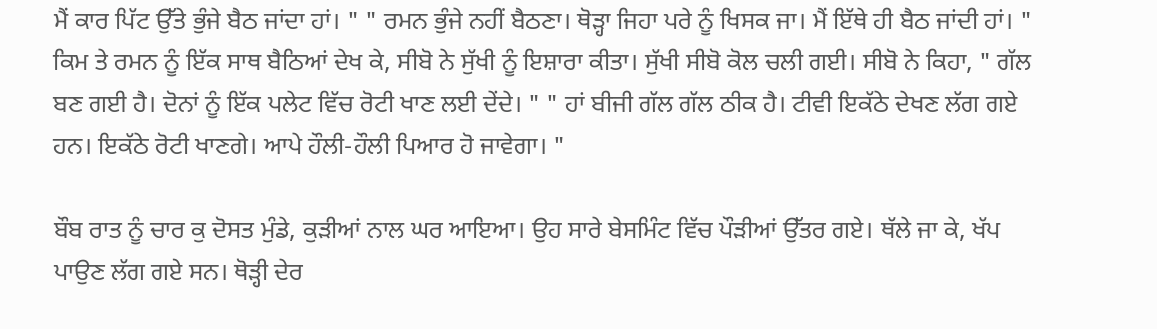ਮੈਂ ਕਾਰ ਪਿੱਟ ਉੱਤੇ ਭੁੰਜੇ ਬੈਠ ਜਾਂਦਾ ਹਾਂ। " " ਰਮਨ ਭੁੰਜੇ ਨਹੀਂ ਬੈਠਣਾ। ਥੋੜ੍ਹਾ ਜਿਹਾ ਪਰੇ ਨੂੰ ਖਿਸਕ ਜਾ। ਮੈਂ ਇੱਥੇ ਹੀ ਬੈਠ ਜਾਂਦੀ ਹਾਂ। " ਕਿਮ ਤੇ ਰਮਨ ਨੂੰ ਇੱਕ ਸਾਥ ਬੈਠਿਆਂ ਦੇਖ ਕੇ, ਸੀਬੋ ਨੇ ਸੁੱਖੀ ਨੂੰ ਇਸ਼ਾਰਾ ਕੀਤਾ। ਸੁੱਖੀ ਸੀਬੋ ਕੋਲ ਚਲੀ ਗਈ। ਸੀਬੋ ਨੇ ਕਿਹਾ, " ਗੱਲ ਬਣ ਗਈ ਹੈ। ਦੋਨਾਂ ਨੂੰ ਇੱਕ ਪਲੇਟ ਵਿੱਚ ਰੋਟੀ ਖਾਣ ਲਈ ਦੇਂਦੇ। " " ਹਾਂ ਬੀਜੀ ਗੱਲ ਗੱਲ ਠੀਕ ਹੈ। ਟੀਵੀ ਇਕੱਠੇ ਦੇਖਣ ਲੱਗ ਗਏ ਹਨ। ਇਕੱਠੇ ਰੋਟੀ ਖਾਣਗੇ। ਆਪੇ ਹੌਲੀ-ਹੌਲੀ ਪਿਆਰ ਹੋ ਜਾਵੇਗਾ। "

ਬੌਬ ਰਾਤ ਨੂੰ ਚਾਰ ਕੁ ਦੋਸਤ ਮੁੰਡੇ, ਕੁੜੀਆਂ ਨਾਲ ਘਰ ਆਇਆ। ਉਹ ਸਾਰੇ ਬੇਸਮਿੰਟ ਵਿੱਚ ਪੌੜੀਆਂ ਉੱਤਰ ਗਏ। ਥੱਲੇ ਜਾ ਕੇ, ਖੱਪ ਪਾਉਣ ਲੱਗ ਗਏ ਸਨ। ਥੋੜ੍ਹੀ ਦੇਰ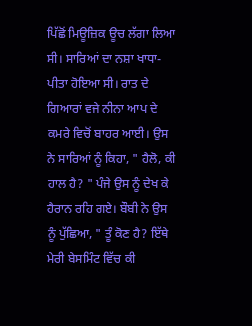ਪਿੱਛੋਂ ਮਿਊਜ਼ਿਕ ਊਚ ਲੱਗਾ ਲਿਆ ਸੀ। ਸਾਰਿਆਂ ਦਾ ਨਸ਼ਾ ਖਾਧਾ-ਪੀਤਾ ਹੋਇਆ ਸੀ। ਰਾਤ ਦੇ ਗਿਆਰਾਂ ਵਜੇ ਨੀਨਾ ਆਪ ਦੇ ਕਮਰੇ ਵਿਚੋਂ ਬਾਹਰ ਆਈ। ਉਸ ਨੇ ਸਾਰਿਆਂ ਨੂੰ ਕਿਹਾ, " ਹੈਲੋ, ਕੀ ਹਾਲ ਹੈ? " ਪੰਜੇ ਉਸ ਨੂੰ ਦੇਖ ਕੇ ਹੈਰਾਨ ਰਹਿ ਗਏ। ਬੌਬੀ ਨੇ ਉਸ ਨੂੰ ਪੁੱਛਿਆ, " ਤੂੰ ਕੋਣ ਹੈ? ਇੱਥੇ ਮੇਰੀ ਬੇਸਮਿੰਟ ਵਿੱਚ ਕੀ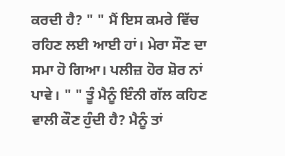ਕਰਦੀ ਹੈ? " " ਮੈਂ ਇਸ ਕਮਰੇ ਵਿੱਚ ਰਹਿਣ ਲਈ ਆਈ ਹਾਂ। ਮੇਰਾ ਸੌਣ ਦਾ ਸਮਾ ਹੋ ਗਿਆ। ਪਲੀਜ਼ ਹੋਰ ਸ਼ੋਰ ਨਾਂ ਪਾਵੇ। " " ਤੂੰ ਮੈਨੂੰ ਇੰਨੀ ਗੱਲ ਕਹਿਣ ਵਾਲੀ ਕੌਣ ਹੁੰਦੀ ਹੈ? ਮੈਨੂੰ ਤਾਂ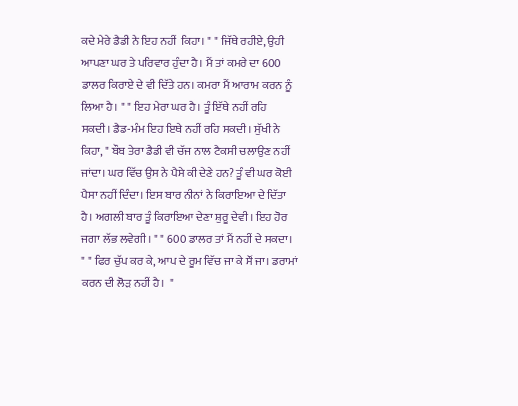ਕਦੇ ਮੇਰੇ ਡੈਡੀ ਨੇ ਇਹ ਨਹੀਂ  ਕਿਹਾ। " " ਜਿੱਥੇ ਰਹੀਏ, ਉਹੀ ਆਪਣਾ ਘਰ ਤੇ ਪਰਿਵਾਰ ਹੁੰਦਾ ਹੈ। ਮੈਂ ਤਾਂ ਕਮਰੇ ਦਾ 600 ਡਾਲਰ ਕਿਰਾਏ ਦੇ ਵੀ ਦਿੱਤੇ ਹਨ। ਕਮਰਾ ਮੈਂ ਆਰਾਮ ਕਰਨ ਨੂੰ ਲਿਆ ਹੈ। " " ਇਹ ਮੇਰਾ ਘਰ ਹੈ। ਤੂੰ ਇੱਥੇ ਨਹੀਂ ਰਹਿ ਸਕਦੀ। ਡੈਡ-ਮੰਮ ਇਹ ਇਥੇ ਨਹੀਂ ਰਹਿ ਸਕਦੀ। ਸੁੱਖੀ ਨੇ ਕਿਹਾ, " ਬੌਬ ਤੇਰਾ ਡੈਡੀ ਵੀ ਚੱਜ ਨਾਲ ਟੈਕਸੀ ਚਲਾਉਣ ਨਹੀਂ ਜਾਂਦਾ। ਘਰ ਵਿੱਚ ਉਸ ਨੇ ਪੈਸੇ ਕੀ ਦੇਣੇ ਹਨ? ਤੂੰ ਵੀ ਘਰ ਕੋਈ ਪੈਸਾ ਨਹੀਂ ਦਿੰਦਾ। ਇਸ ਬਾਰ ਨੀਨਾਂ ਨੇ ਕਿਰਾਇਆ ਦੇ ਦਿੱਤਾ ਹੈ। ਅਗਲੀ ਬਾਰ ਤੂੰ ਕਿਰਾਇਆ ਦੇਣਾ ਸ਼ੁਰੂ ਦੇਵੀ। ਇਹ ਹੋਰ ਜਗਾ ਲੱਭ ਲਵੇਗੀ। " " 600 ਡਾਲਰ ਤਾਂ ਮੈਂ ਨਹੀਂ ਦੇ ਸਕਦਾ। " " ਫਿਰ ਚੁੱਪ ਕਰ ਕੇ, ਆਪ ਦੇ ਰੂਮ ਵਿੱਚ ਜਾ ਕੇ ਸੌਂ ਜਾ। ਡਰਾਮਾਂ ਕਰਨ ਦੀ ਲੋੜ ਨਹੀਂ ਹੈ।  "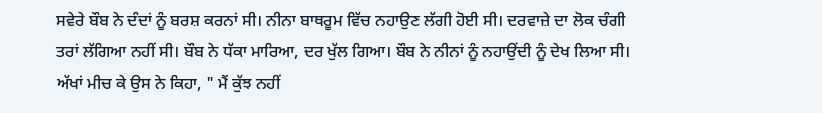ਸਵੇਰੇ ਬੌਬ ਨੇ ਦੰਦਾਂ ਨੂੰ ਬਰਸ਼ ਕਰਨਾਂ ਸੀ। ਨੀਨਾ ਬਾਥਰੂਮ ਵਿੱਚ ਨਹਾਉਣ ਲੱਗੀ ਹੋਈ ਸੀ। ਦਰਵਾਜ਼ੇ ਦਾ ਲੋਕ ਚੰਗੀ ਤਰਾਂ ਲੱਗਿਆ ਨਹੀਂ ਸੀ। ਬੌਬ ਨੇ ਧੱਕਾ ਮਾਰਿਆ, ਦਰ ਖੁੱਲ ਗਿਆ। ਬੌਬ ਨੇ ਨੀਨਾਂ ਨੂੰ ਨਹਾਉਂਦੀ ਨੂੰ ਦੇਖ ਲਿਆ ਸੀ। ਅੱਖਾਂ ਮੀਚ ਕੇ ਉਸ ਨੇ ਕਿਹਾ, " ਮੈਂ ਕੁੱਝ ਨਹੀਂ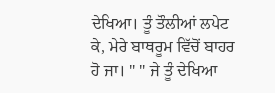ਦੇਖਿਆ। ਤੂੰ ਤੌਲੀਆਂ ਲਪੇਟ ਕੇ, ਮੇਰੇ ਬਾਥਰੂਮ ਵਿੱਚੋਂ ਬਾਹਰ ਹੋ ਜਾ। " " ਜੇ ਤੂੰ ਦੇਖਿਆ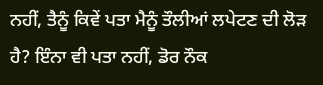ਨਹੀਂ, ਤੈਨੂੰ ਕਿਵੇਂ ਪਤਾ ਮੈਨੂੰ ਤੌਲੀਆਂ ਲਪੇਟਣ ਦੀ ਲੋੜ ਹੈ? ਇੰਨਾ ਵੀ ਪਤਾ ਨਹੀਂ, ਡੋਰ ਨੌਕ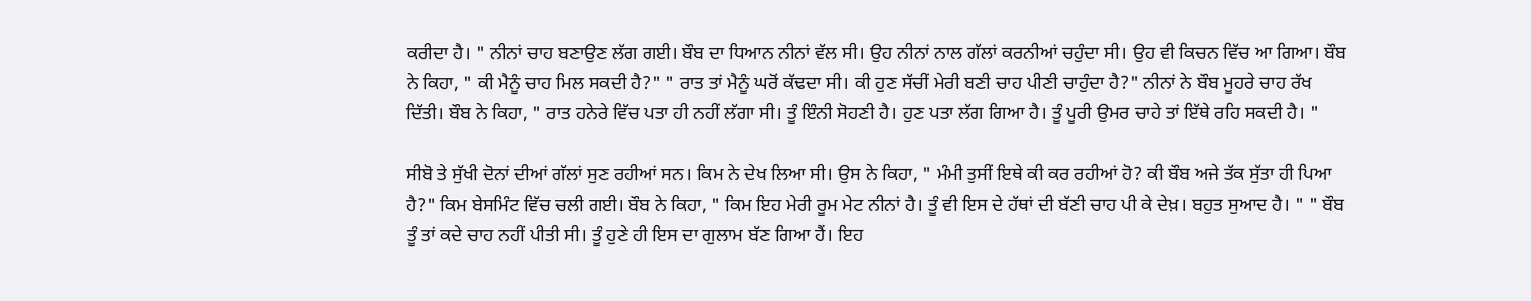ਕਰੀਦਾ ਹੈ। " ਨੀਨਾਂ ਚਾਹ ਬਣਾਉਣ ਲੱਗ ਗਈ। ਬੌਬ ਦਾ ਧਿਆਨ ਨੀਨਾਂ ਵੱਲ ਸੀ। ਉਹ ਨੀਨਾਂ ਨਾਲ ਗੱਲਾਂ ਕਰਨੀਆਂ ਚਹੁੰਦਾ ਸੀ। ਉਹ ਵੀ ਕਿਚਨ ਵਿੱਚ ਆ ਗਿਆ। ਬੌਬ ਨੇ ਕਿਹਾ, " ਕੀ ਮੈਨੂੰ ਚਾਹ ਮਿਲ ਸਕਦੀ ਹੈ?" " ਰਾਤ ਤਾਂ ਮੈਨੂੰ ਘਰੋਂ ਕੱਢਦਾ ਸੀ। ਕੀ ਹੁਣ ਸੱਚੀਂ ਮੇਰੀ ਬਣੀ ਚਾਹ ਪੀਣੀ ਚਾਹੁੰਦਾ ਹੈ?" ਨੀਨਾਂ ਨੇ ਬੌਬ ਮੂਹਰੇ ਚਾਹ ਰੱਖ ਦਿੱਤੀ। ਬੌਬ ਨੇ ਕਿਹਾ, " ਰਾਤ ਹਨੇਰੇ ਵਿੱਚ ਪਤਾ ਹੀ ਨਹੀਂ ਲੱਗਾ ਸੀ। ਤੂੰ ਇੰਨੀ ਸੋਹਣੀ ਹੈ। ਹੁਣ ਪਤਾ ਲੱਗ ਗਿਆ ਹੈ। ਤੂੰ ਪੂਰੀ ਉਮਰ ਚਾਹੇ ਤਾਂ ਇੱਥੇ ਰਹਿ ਸਕਦੀ ਹੈ। "

ਸੀਬੋ ਤੇ ਸੁੱਖੀ ਦੋਨਾਂ ਦੀਆਂ ਗੱਲਾਂ ਸੁਣ ਰਹੀਆਂ ਸਨ। ਕਿਮ ਨੇ ਦੇਖ ਲਿਆ ਸੀ। ਉਸ ਨੇ ਕਿਹਾ, " ਮੰਮੀ ਤੁਸੀਂ ਇਥੇ ਕੀ ਕਰ ਰਹੀਆਂ ਹੋ? ਕੀ ਬੌਬ ਅਜੇ ਤੱਕ ਸੁੱਤਾ ਹੀ ਪਿਆ ਹੈ?" ਕਿਮ ਬੇਸਮਿੰਟ ਵਿੱਚ ਚਲੀ ਗਈ। ਬੌਬ ਨੇ ਕਿਹਾ, " ਕਿਮ ਇਹ ਮੇਰੀ ਰੂਮ ਮੇਟ ਨੀਨਾਂ ਹੈ। ਤੂੰ ਵੀ ਇਸ ਦੇ ਹੱਥਾਂ ਦੀ ਬੱਣੀ ਚਾਹ ਪੀ ਕੇ ਦੇਖ਼। ਬਹੁਤ ਸੁਆਦ ਹੈ। " " ਬੌਬ ਤੂੰ ਤਾਂ ਕਦੇ ਚਾਹ ਨਹੀਂ ਪੀਤੀ ਸੀ। ਤੂੰ ਹੁਣੇ ਹੀ ਇਸ ਦਾ ਗੁਲਾਮ ਬੱਣ ਗਿਆ ਹੈਂ। ਇਹ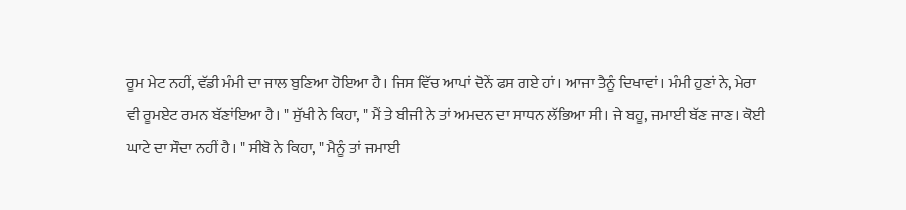ਰੂਮ ਮੇਟ ਨਹੀਂ, ਵੱਡੀ ਮੰਮੀ ਦਾ ਜਾਲ ਬੁਣਿਆ ਹੋਇਆ ਹੈ। ਜਿਸ ਵਿੱਚ ਆਪਾਂ ਦੋਨੇਂ ਫਸ ਗਏ ਹਾਂ। ਆਜਾ ਤੈਨੂੰ ਦਿਖਾਵਾਂ। ਮੰਮੀ ਹੁਣਾਂ ਨੇ, ਮੇਰਾ ਵੀ ਰੂਮਏਟ ਰਮਨ ਬੱਣਾਂਇਆ ਹੈ। " ਸੁੱਖੀ ਨੇ ਕਿਹਾ, " ਮੈਂ ਤੇ ਬੀਜੀ ਨੇ ਤਾਂ ਅਮਦਨ ਦਾ ਸਾਧਨ ਲੱਭਿਆ ਸੀ। ਜੇ ਬਹੂ, ਜਮਾਈ ਬੱਣ ਜਾਣ। ਕੋਈ ਘਾਟੇ ਦਾ ਸੌਦਾ ਨਹੀਂ ਹੈ। " ਸੀਬੋ ਨੇ ਕਿਹਾ, " ਮੈਨੂੰ ਤਾਂ ਜਮਾਈ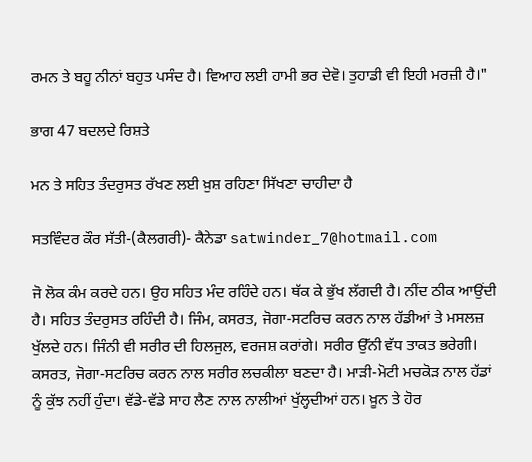ਰਮਨ ਤੇ ਬਹੂ ਨੀਨਾਂ ਬਹੁਤ ਪਸੰਦ ਹੈ। ਵਿਆਹ ਲਈ ਹਾਮੀ ਭਰ ਦੇਵੋ। ਤੁਹਾਡੀ ਵੀ ਇਹੀ ਮਰਜ਼ੀ ਹੈ।"

ਭਾਗ 47 ਬਦਲਦੇ ਰਿਸ਼ਤੇ

ਮਨ ਤੇ ਸਹਿਤ ਤੰਦਰੁਸਤ ਰੱਖਣ ਲਈ ਖ਼ੁਸ਼ ਰਹਿਣਾ ਸਿੱਖਣਾ ਚਾਹੀਦਾ ਹੈ

ਸਤਵਿੰਦਰ ਕੌਰ ਸੱਤੀ-(ਕੈਲਗਰੀ)- ਕੈਨੇਡਾ satwinder_7@hotmail.com

ਜੋ ਲੋਕ ਕੰਮ ਕਰਦੇ ਹਨ। ਉਹ ਸਹਿਤ ਮੰਦ ਰਹਿੰਦੇ ਹਨ। ਥੱਕ ਕੇ ਭੁੱਖ ਲੱਗਦੀ ਹੈ। ਨੀਂਦ ਠੀਕ ਆਉਂਦੀ ਹੈ। ਸਹਿਤ ਤੰਦਰੁਸਤ ਰਹਿੰਦੀ ਹੈ। ਜਿੰਮ, ਕਸਰਤ, ਜੋਗਾ-ਸਟਰਿਚ ਕਰਨ ਨਾਲ ਹੱਡੀਆਂ ਤੇ ਮਸਲਜ਼ ਖੁੱਲਦੇ ਹਨ। ਜਿੰਨੀ ਵੀ ਸਰੀਰ ਦੀ ਹਿਲਜੁਲ, ਵਰਜਸ਼ ਕਰਾਂਗੇ। ਸਰੀਰ ਉੱਨੀ ਵੱਧ ਤਾਕਤ ਭਰੇਗੀ। ਕਸਰਤ, ਜੋਗਾ-ਸਟਰਿਚ ਕਰਨ ਨਾਲ ਸਰੀਰ ਲਚਕੀਲਾ ਬਣਦਾ ਹੈ। ਮਾੜੀ-ਮੋਟੀ ਮਚਕੋੜ ਨਾਲ ਹੱਡਾਂ ਨੂੰ ਕੁੱਝ ਨਹੀਂ ਹੁੰਦਾ। ਵੱਡੇ-ਵੱਡੇ ਸਾਹ ਲੈਣ ਨਾਲ ਨਾਲੀਆਂ ਖੁੱਲ੍ਹਦੀਆਂ ਹਨ। ਖ਼ੂਨ ਤੇ ਹੋਰ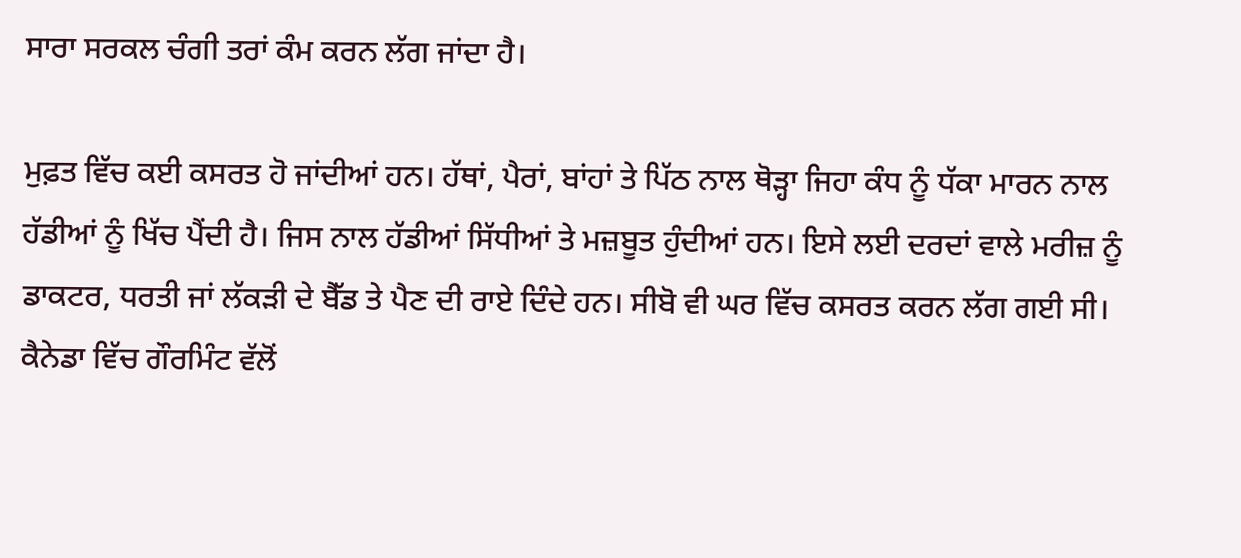ਸਾਰਾ ਸਰਕਲ ਚੰਗੀ ਤਰਾਂ ਕੰਮ ਕਰਨ ਲੱਗ ਜਾਂਦਾ ਹੈ।

ਮੁਫ਼ਤ ਵਿੱਚ ਕਈ ਕਸਰਤ ਹੋ ਜਾਂਦੀਆਂ ਹਨ। ਹੱਥਾਂ, ਪੈਰਾਂ, ਬਾਂਹਾਂ ਤੇ ਪਿੱਠ ਨਾਲ ਥੋੜ੍ਹਾ ਜਿਹਾ ਕੰਧ ਨੂੰ ਧੱਕਾ ਮਾਰਨ ਨਾਲ ਹੱਡੀਆਂ ਨੂੰ ਖਿੱਚ ਪੈਂਦੀ ਹੈ। ਜਿਸ ਨਾਲ ਹੱਡੀਆਂ ਸਿੱਧੀਆਂ ਤੇ ਮਜ਼ਬੂਤ ਹੁੰਦੀਆਂ ਹਨ। ਇਸੇ ਲਈ ਦਰਦਾਂ ਵਾਲੇ ਮਰੀਜ਼ ਨੂੰ ਡਾਕਟਰ, ਧਰਤੀ ਜਾਂ ਲੱਕੜੀ ਦੇ ਬੈੱਡ ਤੇ ਪੈਣ ਦੀ ਰਾਏ ਦਿੰਦੇ ਹਨ। ਸੀਬੋ ਵੀ ਘਰ ਵਿੱਚ ਕਸਰਤ ਕਰਨ ਲੱਗ ਗਈ ਸੀ। ਕੈਨੇਡਾ ਵਿੱਚ ਗੌਰਮਿੰਟ ਵੱਲੋਂ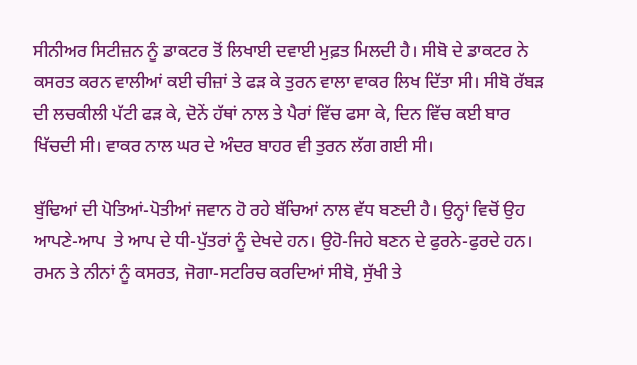ਸੀਨੀਅਰ ਸਿਟੀਜ਼ਨ ਨੂੰ ਡਾਕਟਰ ਤੋਂ ਲਿਖਾਈ ਦਵਾਈ ਮੁਫ਼ਤ ਮਿਲਦੀ ਹੈ। ਸੀਬੋ ਦੇ ਡਾਕਟਰ ਨੇ ਕਸਰਤ ਕਰਨ ਵਾਲੀਆਂ ਕਈ ਚੀਜ਼ਾਂ ਤੇ ਫੜ ਕੇ ਤੁਰਨ ਵਾਲਾ ਵਾਕਰ ਲਿਖ ਦਿੱਤਾ ਸੀ। ਸੀਬੋ ਰੱਬੜ ਦੀ ਲਚਕੀਲੀ ਪੱਟੀ ਫੜ ਕੇ, ਦੋਨੇਂ ਹੱਥਾਂ ਨਾਲ ਤੇ ਪੈਰਾਂ ਵਿੱਚ ਫਸਾ ਕੇ, ਦਿਨ ਵਿੱਚ ਕਈ ਬਾਰ ਖਿੱਚਦੀ ਸੀ। ਵਾਕਰ ਨਾਲ ਘਰ ਦੇ ਅੰਦਰ ਬਾਹਰ ਵੀ ਤੁਰਨ ਲੱਗ ਗਈ ਸੀ।

ਬੁੱਢਿਆਂ ਦੀ ਪੋਤਿਆਂ-ਪੋਤੀਆਂ ਜਵਾਨ ਹੋ ਰਹੇ ਬੱਚਿਆਂ ਨਾਲ ਵੱਧ ਬਣਦੀ ਹੈ। ਉਨ੍ਹਾਂ ਵਿਚੋਂ ਉਹ ਆਪਣੇ-ਆਪ  ਤੇ ਆਪ ਦੇ ਧੀ-ਪੁੱਤਰਾਂ ਨੂੰ ਦੇਖਦੇ ਹਨ। ਉਹੋ-ਜਿਹੇ ਬਣਨ ਦੇ ਫੁਰਨੇ-ਫੁਰਦੇ ਹਨ। ਰਮਨ ਤੇ ਨੀਨਾਂ ਨੂੰ ਕਸਰਤ, ਜੋਗਾ-ਸਟਰਿਚ ਕਰਦਿਆਂ ਸੀਬੋ, ਸੁੱਖੀ ਤੇ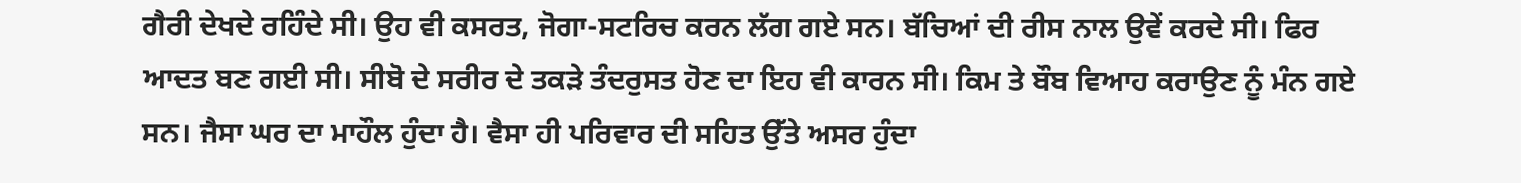ਗੈਰੀ ਦੇਖਦੇ ਰਹਿੰਦੇ ਸੀ। ਉਹ ਵੀ ਕਸਰਤ, ਜੋਗਾ-ਸਟਰਿਚ ਕਰਨ ਲੱਗ ਗਏ ਸਨ। ਬੱਚਿਆਂ ਦੀ ਰੀਸ ਨਾਲ ਉਵੇਂ ਕਰਦੇ ਸੀ। ਫਿਰ ਆਦਤ ਬਣ ਗਈ ਸੀ। ਸੀਬੋ ਦੇ ਸਰੀਰ ਦੇ ਤਕੜੇ ਤੰਦਰੁਸਤ ਹੋਣ ਦਾ ਇਹ ਵੀ ਕਾਰਨ ਸੀ। ਕਿਮ ਤੇ ਬੌਬ ਵਿਆਹ ਕਰਾਉਣ ਨੂੰ ਮੰਨ ਗਏ ਸਨ। ਜੈਸਾ ਘਰ ਦਾ ਮਾਹੌਲ ਹੁੰਦਾ ਹੈ। ਵੈਸਾ ਹੀ ਪਰਿਵਾਰ ਦੀ ਸਹਿਤ ਉੱਤੇ ਅਸਰ ਹੁੰਦਾ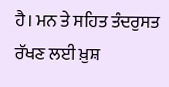ਹੈ। ਮਨ ਤੇ ਸਹਿਤ ਤੰਦਰੁਸਤ ਰੱਖਣ ਲਈ ਖ਼ੁਸ਼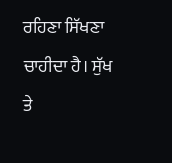ਰਹਿਣਾ ਸਿੱਖਣਾ ਚਾਹੀਦਾ ਹੈ। ਸੁੱਖ ਤੇ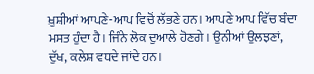ਖ਼ੁਸ਼ੀਆਂ ਆਪਣੇ-ਆਪ ਵਿਚੋਂ ਲੱਭਣੇ ਹਨ। ਆਪਣੇ ਆਪ ਵਿੱਚ ਬੰਦਾ ਮਸਤ ਹੁੰਦਾ ਹੈ। ਜਿੰਨੇ ਲੋਕ ਦੁਆਲੇ ਹੋਣਗੇ। ਉਨੀਆਂ ਉਲਝਣਾਂ, ਦੁੱਖ, ਕਲੇਸ਼ ਵਧਦੇ ਜਾਂਦੇ ਹਨ।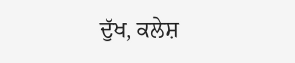ਦੁੱਖ, ਕਲੇਸ਼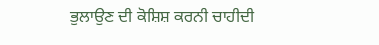ਭੁਲਾਉਣ ਦੀ ਕੋਸ਼ਿਸ਼ ਕਰਨੀ ਚਾਹੀਦੀ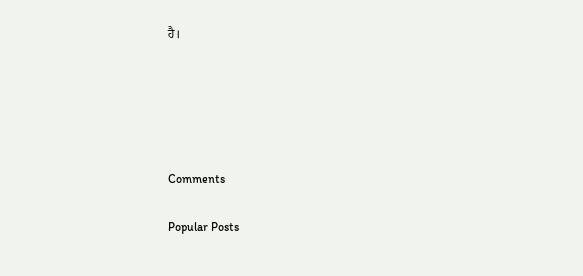ਹੈ।





Comments

Popular Posts